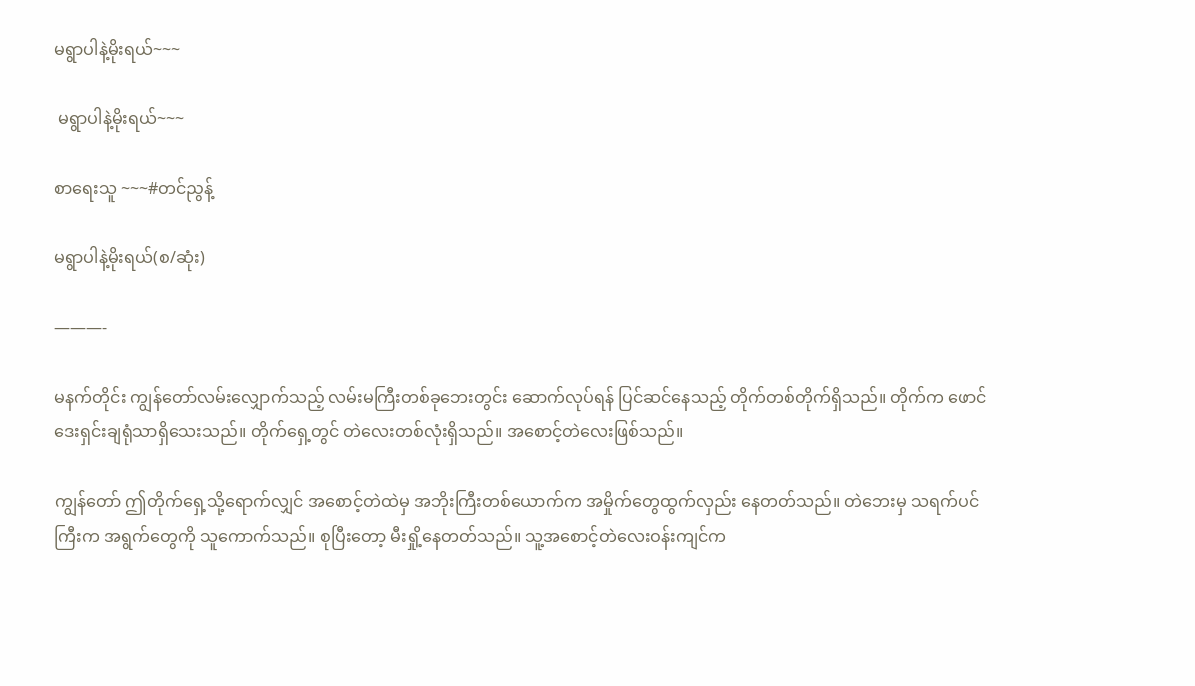မရွာပါနဲ့မိုးရယ်~~~

 မရွာပါနဲ့မိုးရယ်~~~

စာရေးသူ ~~~#တင်ညွန့်

မရွာပါနဲ့မိုးရယ်(စ/ဆုံး)

———-

မနက်တိုင်း ကျွန်တော်လမ်းလျှောက်သည့် လမ်းမကြီးတစ်ခုဘေးတွင်း ဆောက်လုပ်ရန် ပြင်ဆင်နေသည့် တိုက်တစ်တိုက်ရှိသည်။ တိုက်က ဖောင်ဒေးရှင်းချရုံသာရှိသေးသည်။ တိုက်ရှေ့တွင် တဲလေးတစ်လုံးရှိသည်။ အစောင့်တဲလေးဖြစ်သည်။

ကျွန်တော် ဤတိုက်ရှေ့သို့ရောက်လျှင် အစောင့်တဲထဲမှ အဘိုးကြီးတစ်ယောက်က အမှိုက်တွေထွက်လှည်း နေတတ်သည်။ တဲဘေးမှ သရက်ပင်ကြီးက အရွက်တွေကို သူကောက်သည်။ စုပြီးတော့ မီးရှို့နေတတ်သည်။ သူ့အစောင့်တဲလေးဝန်းကျင်က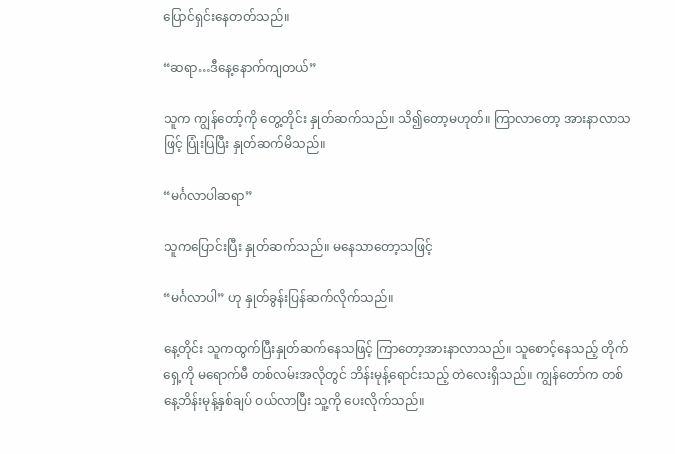ပြောင်ရှင်းနေတတ်သည်။

“ဆရာ…ဒီနေ့နောက်ကျတယ်”

သူက ကျွန်တော့်ကို တွေ့တိုင်း နှုတ်ဆက်သည်။ သိ၍တော့မဟုတ်။ ကြာလာတော့ အားနာလာသဖြင့် ပြုံးပြပြီး နှုတ်ဆက်မိသည်။

“မင်္ဂလာပါဆရာ”

သူကပြောင်းပြီး နှုတ်ဆက်သည်။ မနေသာတော့သဖြင့်

“မင်္ဂလာပါ” ဟု နှုတ်ခွန်းပြန်ဆက်လိုက်သည်။

နေ့တိုင်း သူကထွက်ပြီးနှုတ်ဆက်နေသဖြင့် ကြာတော့အားနာလာသည်။ သူစောင့်နေသည့် တိုက်ရှေ့ကို မရောက်မီ တစ်လမ်းအလိုတွင် ဘိန်းမုန့်ရောင်းသည့် တဲလေးရှိသည်။ ကျွန်တော်က တစ်နေ့ဘိန်းမုန့်နှစ်ချပ် ဝယ်လာပြီး သူ့ကို ပေးလိုက်သည်။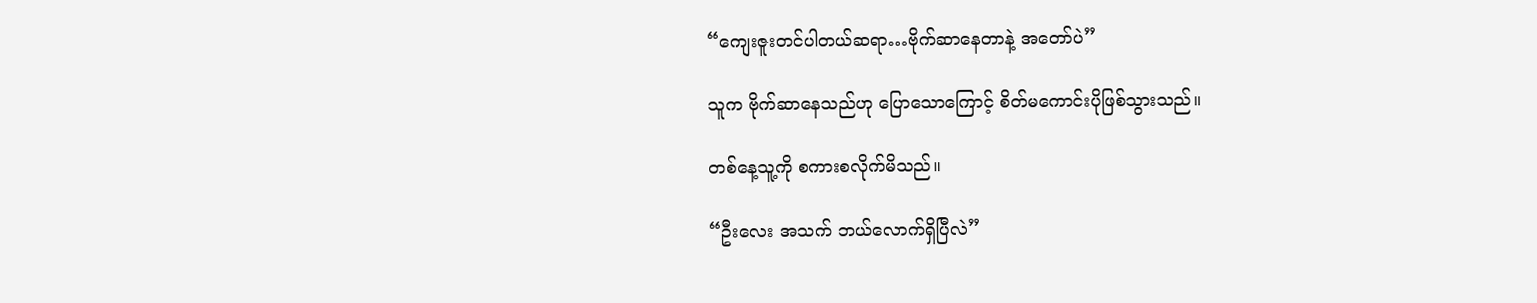“ကျေးဇူးတင်ပါတယ်ဆရာ…ဗိုက်ဆာနေတာနဲ့ အတော်ပဲ”

သူက ဗိုက်ဆာနေသည်ဟု ပြောသောကြောင့် စိတ်မကောင်းပိုဖြစ်သွားသည်။

တစ်နေ့သူ့ကို စကားစလိုက်မိသည်။

“ဦးလေး အသက် ဘယ်လောက်ရှိပြီလဲ”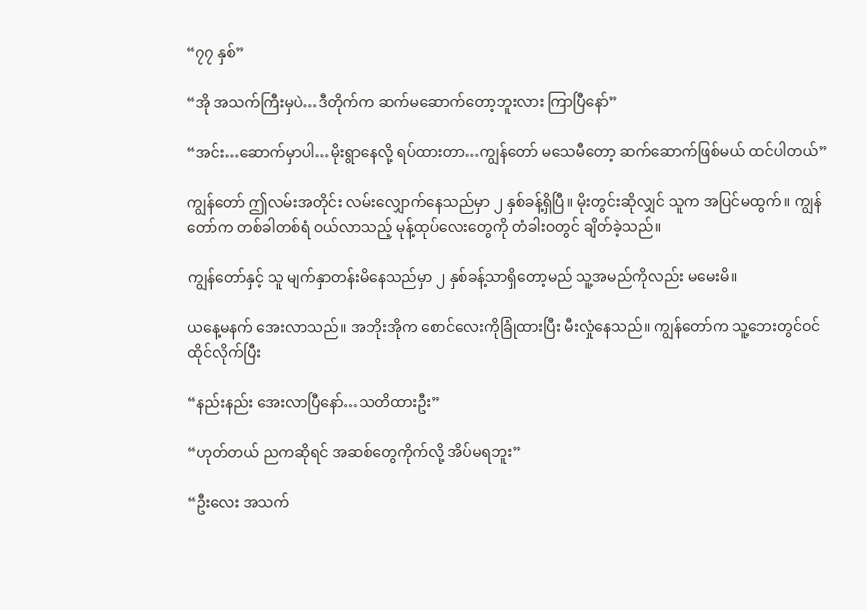“၇၇ နှစ်”

“အို အသက်ကြီးမှပဲ…ဒီတိုက်က ဆက်မဆောက်တော့ဘူးလား ကြာပြီနော်”

“အင်း…ဆောက်မှာပါ…မိုးရွာနေလို့ ရပ်ထားတာ…ကျွန်တော် မသေမီတော့ ဆက်ဆောက်ဖြစ်မယ် ထင်ပါတယ်”

ကျွန်တော် ဤလမ်းအတိုင်း လမ်းလျှောက်နေသည်မှာ ၂ နှစ်ခန့်ရှိပြီ။ မိုးတွင်းဆိုလျှင် သူက အပြင်မထွက်။ ကျွန်တော်က တစ်ခါတစ်ရံ ဝယ်လာသည့် မုန့်ထုပ်လေးတွေကို တံခါးဝတွင် ချိတ်ခဲ့သည်။

ကျွန်တော်နှင့် သူ မျက်နှာတန်းမိနေသည်မှာ ၂ နှစ်ခန့်သာရှိတော့မည် သူ့အမည်ကိုလည်း မမေးမိ။

ယနေ့မနက် အေးလာသည်။ အဘိုးအိုက စောင်လေးကိုခြုံထားပြီး မီးလှုံနေသည်။ ကျွန်တော်က သူ့ဘေးတွင်ဝင်ထိုင်လိုက်ပြီး

“နည်းနည်း အေးလာပြီနော်…သတိထားဦး”

“ဟုတ်တယ် ညကဆိုရင် အဆစ်တွေကိုက်လို့ အိပ်မရဘူး”

“ဦးလေး အသက်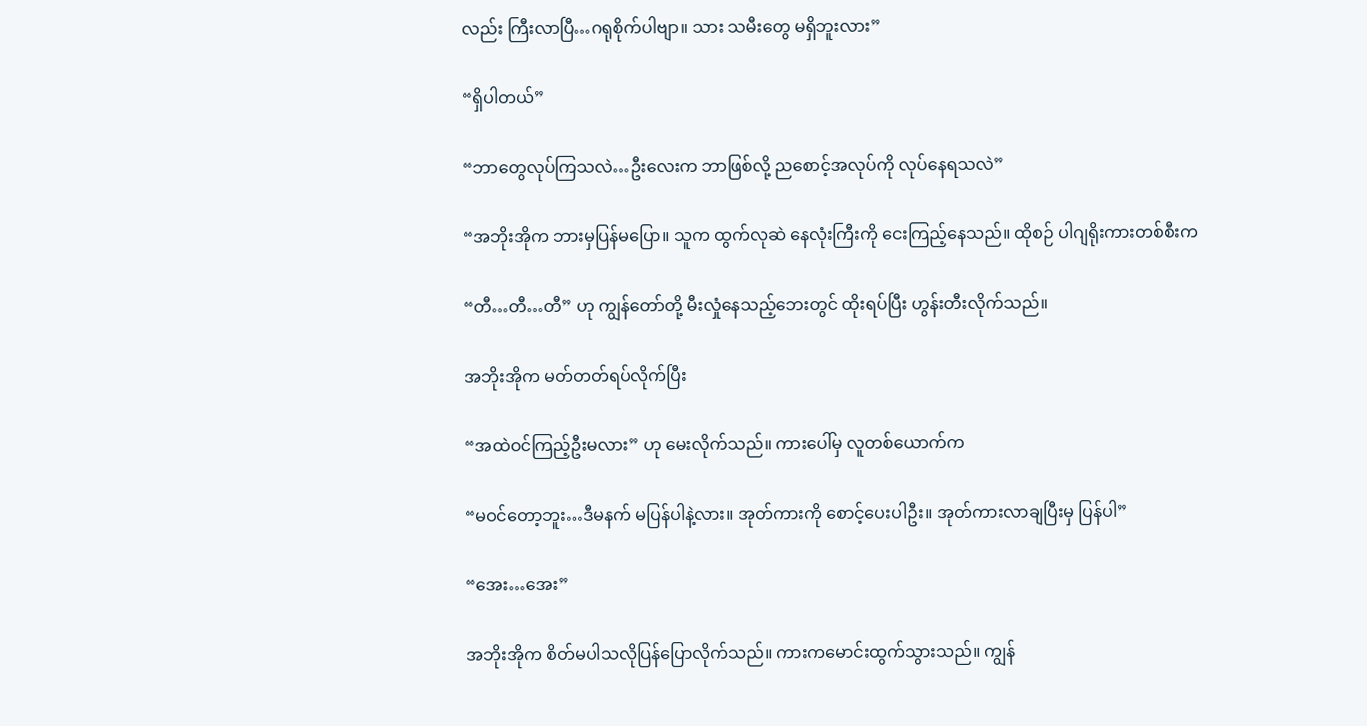လည်း ကြီးလာပြီ…ဂရုစိုက်ပါဗျာ။ သား သမီးတွေ မရှိဘူးလား”

“ရှိပါတယ်”

“ဘာတွေလုပ်ကြသလဲ…ဦးလေးက ဘာဖြစ်လို့ ညစောင့်အလုပ်ကို လုပ်နေရသလဲ”

“အဘိုးအိုက ဘားမှပြန်မပြော။ သူက ထွက်လုဆဲ နေလုံးကြီးကို ငေးကြည့်နေသည်။ ထိုစဉ် ပါဂျရိုးကားတစ်စီးက

“တီ…တီ…တီ” ဟု ကျွန်တော်တို့ မီးလှုံနေသည့်ဘေးတွင် ထိုးရပ်ပြီး ဟွန်းတီးလိုက်သည်။

အဘိုးအိုက မတ်တတ်ရပ်လိုက်ပြီး

“အထဲဝင်ကြည့်ဦးမလား” ဟု မေးလိုက်သည်။ ကားပေါ်မှ လူတစ်ယောက်က

“မဝင်တော့ဘူး…ဒီမနက် မပြန်ပါနဲ့လား။ အုတ်ကားကို စောင့်ပေးပါဦး။ အုတ်ကားလာချပြီးမှ ပြန်ပါ”

“အေး…အေး”

အဘိုးအိုက စိတ်မပါသလိုပြန်ပြောလိုက်သည်။ ကားကမောင်းထွက်သွားသည်။ ကျွန်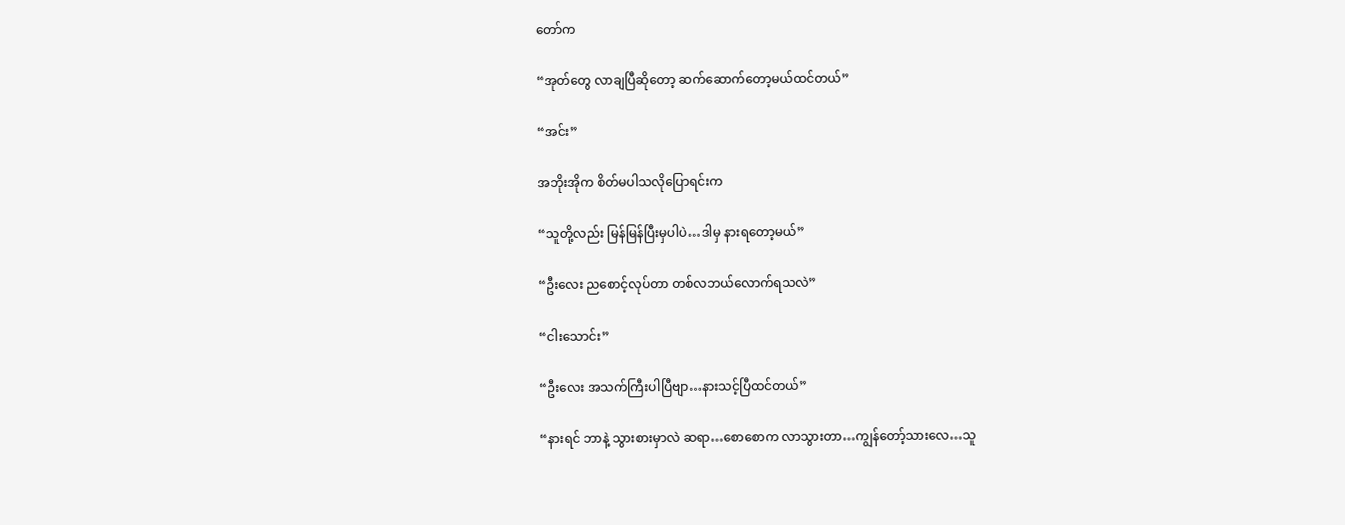တော်က

“အုတ်တွေ လာချပြီဆိုတော့ ဆက်ဆောက်တော့မယ်ထင်တယ်”

“အင်း”

အဘိုးအိုက စိတ်မပါသလိုပြောရင်းက

“သူတို့လည်း မြန်မြန်ပြီးမှပါပဲ…ဒါမှ နားရတော့မယ်”

“ဦးလေး ညစောင့်လုပ်တာ တစ်လဘယ်လောက်ရသလဲ”

“ငါးသောင်း”

“ဦးလေး အသက်ကြီးပါပြီဗျာ…နားသင့်ပြီထင်တယ်”

“နားရင် ဘာနဲ့ သွားစားမှာလဲ ဆရာ…စောစောက လာသွားတာ…ကျွန်တော့်သားလေ…သူ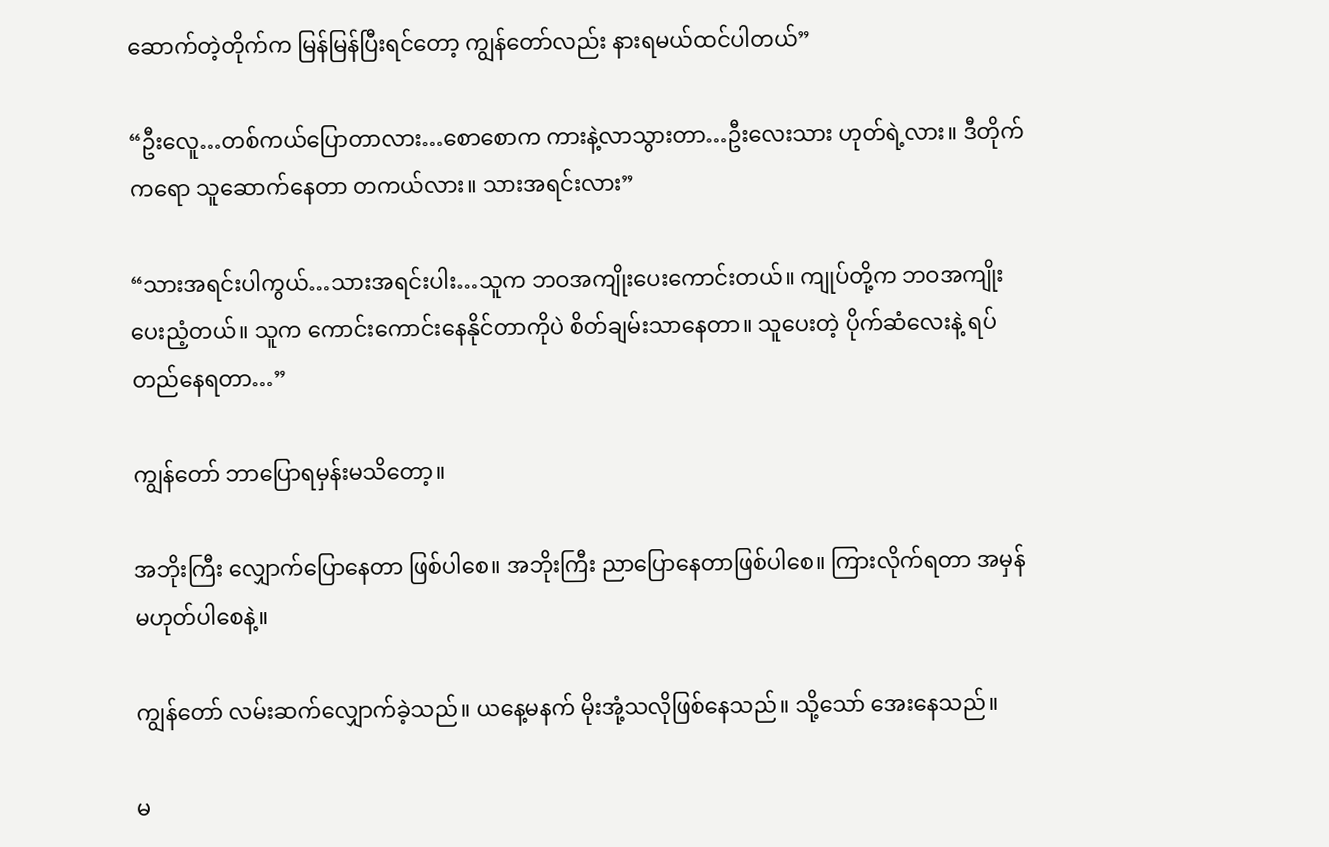ဆောက်တဲ့တိုက်က မြန်မြန်ပြီးရင်တော့ ကျွန်တော်လည်း နားရမယ်ထင်ပါတယ်”

“ဦးလေူ…တစ်ကယ်ပြောတာလား…စောစောက ကားနဲ့လာသွားတာ…ဦးလေးသား ဟုတ်ရဲ့လား။ ဒီတိုက်ကရော သူဆောက်နေတာ တကယ်လား။ သားအရင်းလား”

“သားအရင်းပါကွယ်…သားအရင်းပါး…သူက ဘဝအကျိုးပေးကောင်းတယ်။ ကျုပ်တို့က ဘဝအကျိုးပေးညံ့တယ်။ သူက ကောင်းကောင်းနေနိုင်တာကိုပဲ စိတ်ချမ်းသာနေတာ။ သူပေးတဲ့ ပိုက်ဆံလေးနဲ့ ရပ်တည်နေရတာ…”

ကျွန်တော် ဘာပြောရမှန်းမသိတော့။

အဘိုးကြီး လျှောက်ပြောနေတာ ဖြစ်ပါစေ။ အဘိုးကြီး ညာပြောနေတာဖြစ်ပါစေ။ ကြားလိုက်ရတာ အမှန်မဟုတ်ပါစေနဲ့။

ကျွန်တော် လမ်းဆက်လျှောက်ခဲ့သည်။ ယနေ့မနက် မိုးအုံ့သလိုဖြစ်နေသည်။ သို့သော် အေးနေသည်။

မ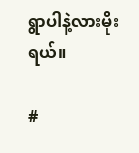ရွာပါနဲ့လားမိုးရယ်။

#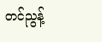တင်ညွန့်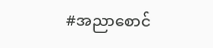#အညာစောင်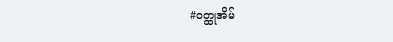#ဝတ္ထုအိမ်